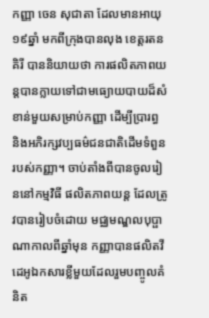កញ្ញា ចេន សុជាតា ដែលមានអាយុ ១៩ឆ្នាំ មកពីក្រុងបានលុង ខេត្តរតនគិរី បាននិយាយថា ការផលិតភាពយន្តបានក្លាយទៅជាមធ្យោយបាយដ៏សំខាន់មួយសម្រាប់កញ្ញា ដើម្បីប្រារព្ធ និងអភិរក្សវប្បធម៌ជនជាតិដើមទំពួនរបស់កញ្ញា។ ចាប់តាំងពីបានចូលរៀននៅកម្មវិធី ផលិតភាពយន្ត ដែលត្រូវបានរៀបចំដោយ មជ្ឈមណ្ឌលបុប្ផាណាកាលពីឆ្នាំមុន កញ្ញាបានផលិតវីដេអូឯកសារខ្លីមួយដែលរួមបញ្ចូលគំនិត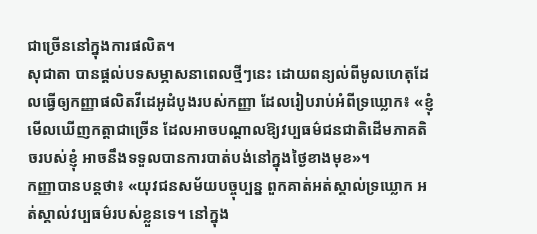ជាច្រើននៅក្នុងការផលិត។
សុជាតា បានផ្ដល់បទសម្ភាសនាពេលថ្មីៗនេះ ដោយពន្យល់ពីមូលហេតុដែលធ្វើឲ្យកញ្ញាផលិតវីដេអូដំបូងរបស់កញ្ញា ដែលរៀបរាប់អំពីទ្រឃ្លោក៖ «ខ្ញុំមើលឃើញកត្តាជាច្រើន ដែលអាចបណ្ដាលឱ្យវប្បធម៌ជនជាតិដើមភាគតិចរបស់ខ្ញុំ អាចនឹងទទួលបានការបាត់បង់នៅក្នុងថ្ងៃខាងមុខ»។
កញ្ញាបានបន្តថា៖ «យុវជនសម័យបច្ចុប្បន្ន ពួកគាត់អត់ស្គាល់ទ្រឃ្លោក អត់ស្គាល់វប្បធម៌របស់ខ្លួនទេ។ នៅក្នុង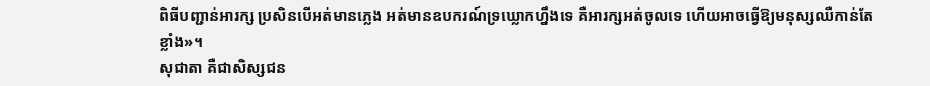ពិធីបញ្ជាន់អារក្ស ប្រសិនបើអត់មានភ្លេង អត់មានឧបករណ៍ទ្រឃ្លោកហ្នឹងទេ គឺអារក្សអត់ចូលទេ ហើយអាចធ្វើឱ្យមនុស្សឈឺកាន់តែខ្លាំង»។
សុជាតា គឺជាសិស្សជន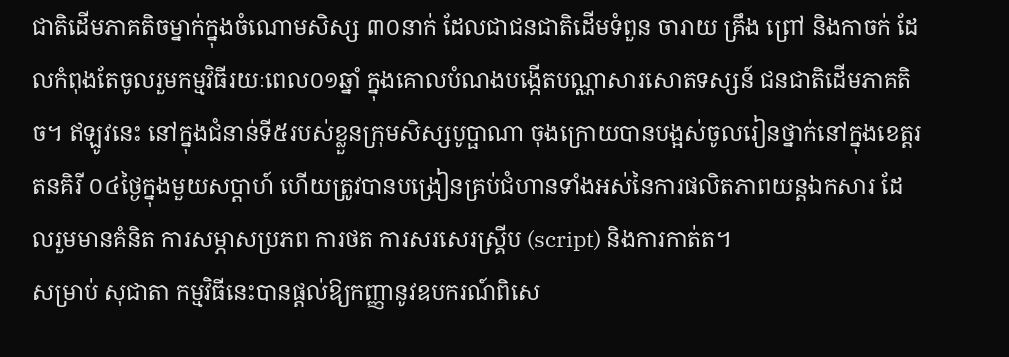ជាតិដើមភាគតិចម្នាក់ក្នុងចំណោមសិស្ស ៣០នាក់ ដែលជាជនជាតិដើមទំពួន ចារាយ គ្រឹង ព្រៅ និងកាចក់ ដែលកំពុងតែចូលរួមកម្មវិធីរយៈពេល០១ឆ្នាំ ក្នុងគោលបំណងបង្កើតបណ្ណាសារសោតទស្សន៍ ជនជាតិដើមភាគតិច។ ឥឡូវនេះ នៅក្នុងជំនាន់ទី៥របស់ខ្លួនក្រុមសិស្សបូប្ផាណា ចុងក្រោយបានបង្អស់ចូលរៀនថ្នាក់នៅក្នុងខេត្តរតនគិរី ០៤ថ្ងៃក្នុងមួយសប្ដាហ៍ ហើយត្រូវបានបង្រៀនគ្រប់ជំហានទាំងអស់នៃការផលិតភាពយន្តឯកសារ ដែលរួមមានគំនិត ការសម្ភាសប្រភព ការថត ការសរសេរស្រ្គីប (script) និងការកាត់ត។
សម្រាប់ សុជាតា កម្មវិធីនេះបានផ្តល់ឱ្យកញ្ញានូវឧបករណ៍ពិសេ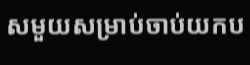សមួយសម្រាប់ចាប់យកប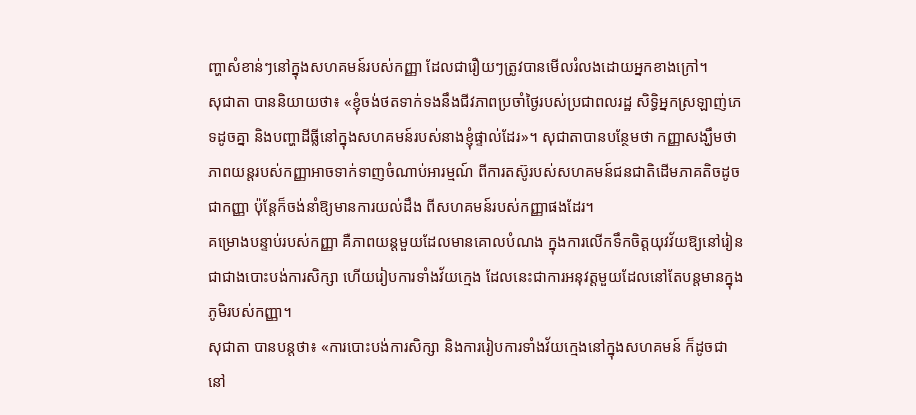ញ្ហាសំខាន់ៗនៅក្នុងសហគមន៍របស់កញ្ញា ដែលជារឿយៗត្រូវបានមើលរំលងដោយអ្នកខាងក្រៅ។
សុជាតា បាននិយាយថា៖ «ខ្ញុំចង់ថតទាក់ទងនឹងជីវភាពប្រចាំថ្ងៃរបស់ប្រជាពលរដ្ឋ សិទ្ធិអ្នកស្រឡាញ់ភេទដូចគ្នា និងបញ្ហាដីធ្លីនៅក្នុងសហគមន៍របស់នាងខ្ញុំផ្ទាល់ដែរ»។ សុជាតាបានបន្ថែមថា កញ្ញាសង្ឃឹមថា ភាពយន្តរបស់កញ្ញាអាចទាក់ទាញចំណាប់អារម្មណ៍ ពីការតស៊ូរបស់សហគមន៍ជនជាតិដើមភាគតិចដូចជាកញ្ញា ប៉ុន្តែក៏ចង់នាំឱ្យមានការយល់ដឹង ពីសហគមន៍របស់កញ្ញាផងដែរ។
គម្រោងបន្ទាប់របស់កញ្ញា គឺភាពយន្តមួយដែលមានគោលបំណង ក្នុងការលើកទឹកចិត្តយុវវ័យឱ្យនៅរៀន ជាជាងបោះបង់ការសិក្សា ហើយរៀបការទាំងវ័យក្មេង ដែលនេះជាការអនុវត្តមួយដែលនៅតែបន្តមានក្នុងភូមិរបស់កញ្ញា។
សុជាតា បានបន្តថា៖ «ការបោះបង់ការសិក្សា និងការរៀបការទាំងវ័យក្មេងនៅក្នុងសហគមន៍ ក៏ដូចជានៅ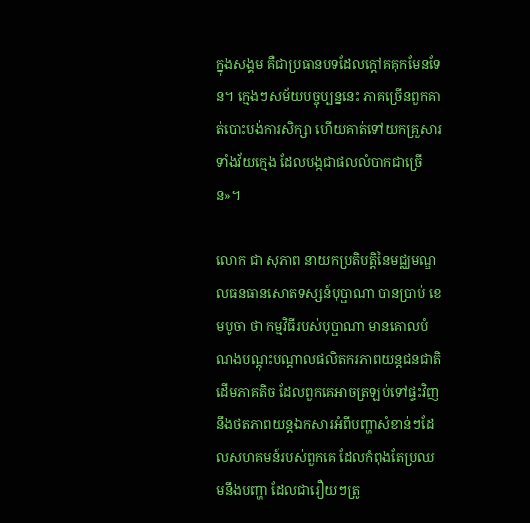ក្នុងសង្គម គឺជាប្រធានបទដែលក្ដៅគគុកមែនទែន។ ក្មេងៗសម័យបច្ចុប្បន្ននេះ ភាគច្រើនពួកគាត់បោះបង់ការសិក្សា ហើយគាត់ទៅយកគ្រួសារទាំងវ័យក្មេង ដែលបង្កជាផលលំបាកជាច្រើន»។

លោក ជា សុភាព នាយកប្រតិបត្តិនៃមជ្ឈមណ្ឌលធនធានសោតទស្សន៍បុប្ផាណា បានប្រាប់ ខេមបូចា ថា កម្មវិធីរបស់បុប្ផាណា មានគោលបំណងបណ្តុះបណ្តាលផលិតករភាពយន្តជនជាតិដើមភាគតិច ដែលពួកគេអាចត្រឡប់ទៅផ្ទះវិញនឹងថតភាពយន្តឯកសារអំពីបញ្ហាសំខាន់ៗដែលសហគមន៍របស់ពួកគេ ដែលកំពុងតែប្រឈមនឹងបញ្ហា ដែលជារឿយៗត្រូ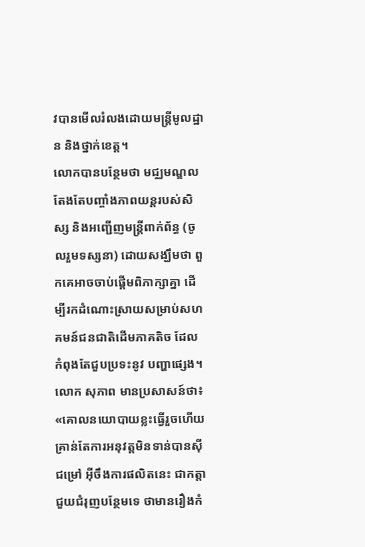វបានមើលរំលងដោយមន្ត្រីមូលដ្ឋាន និងថ្នាក់ខេត្ត។
លោកបានបន្ថែមថា មជ្ឈមណ្ឌលតែងតែបញ្ចាំងភាពយន្តរបស់សិស្ស និងអញ្ជើញមន្ត្រីពាក់ព័ន្ធ (ចូលរួមទស្សនា) ដោយសង្ឃឹមថា ពួកគេអាចចាប់ផ្ដើមពិភាក្សាគ្នា ដើម្បីរកដំណោះស្រាយសម្រាប់សហគមន៍ជនជាតិដើមភាគតិច ដែលកំពុងតែជួបប្រទះនូវ បញ្ហាផ្សេង។
លោក សុភាព មានប្រសាសន៍ថា៖ «គោលនយោបាយខ្លះធ្វើរួចហើយ គ្រាន់តែការអនុវត្តមិនទាន់បានស៊ីជម្រៅ អ៊ីចឹងការផលិតនេះ ជាកត្តាជួយជំរុញបន្ថែមទេ ថាមានរឿងកំ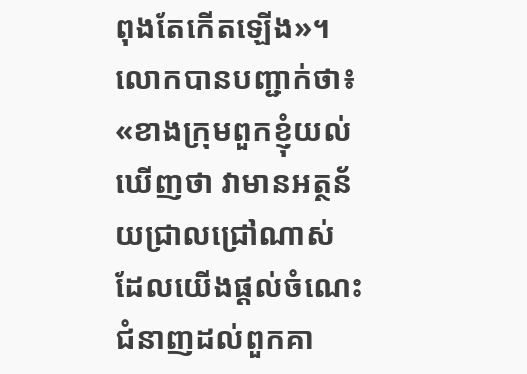ពុងតែកើតឡើង»។
លោកបានបញ្ជាក់ថា៖ «ខាងក្រុមពួកខ្ញុំយល់ឃើញថា វាមានអត្ថន័យជ្រាលជ្រៅណាស់ ដែលយើងផ្ដល់ចំណេះជំនាញដល់ពួកគា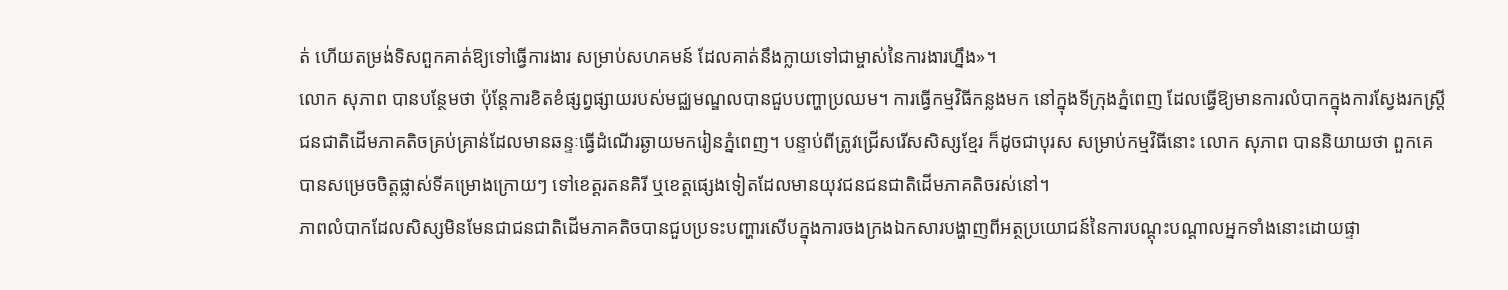ត់ ហើយតម្រង់ទិសពួកគាត់ឱ្យទៅធ្វើការងារ សម្រាប់សហគមន៍ ដែលគាត់នឹងក្លាយទៅជាម្ចាស់នៃការងារហ្នឹង»។
លោក សុភាព បានបន្ថែមថា ប៉ុន្តែការខិតខំផ្សព្វផ្សាយរបស់មជ្ឈមណ្ឌលបានជួបបញ្ហាប្រឈម។ ការធ្វើកម្មវិធីកន្លងមក នៅក្នុងទីក្រុងភ្នំពេញ ដែលធ្វើឱ្យមានការលំបាកក្នុងការស្វែងរកស្ត្រីជនជាតិដើមភាគតិចគ្រប់គ្រាន់ដែលមានឆន្ទៈធ្វើដំណើរឆ្ងាយមករៀនភ្នំពេញ។ បន្ទាប់ពីត្រូវជ្រើសរើសសិស្សខ្មែរ ក៏ដូចជាបុរស សម្រាប់កម្មវិធីនោះ លោក សុភាព បាននិយាយថា ពួកគេបានសម្រេចចិត្តផ្លាស់ទីគម្រោងក្រោយៗ ទៅខេត្តរតនគិរី ឬខេត្តផ្សេងទៀតដែលមានយុវជនជនជាតិដើមភាគតិចរស់នៅ។
ភាពលំបាកដែលសិស្សមិនមែនជាជនជាតិដើមភាគតិចបានជួបប្រទះបញ្ហារសើបក្នុងការចងក្រងឯកសារបង្ហាញពីអត្ថប្រយោជន៍នៃការបណ្តុះបណ្តាលអ្នកទាំងនោះដោយផ្ទា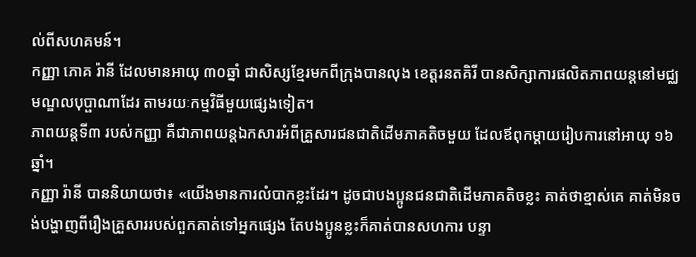ល់ពីសហគមន៍។
កញ្ញា ភោគ រ៉ានី ដែលមានអាយុ ៣០ឆ្នាំ ជាសិស្សខ្មែរមកពីក្រុងបានលុង ខេត្តរនតគិរី បានសិក្សាការផលិតភាពយន្តនៅមជ្ឈមណ្ឌលបុប្ផាណាដែរ តាមរយៈកម្មវិធីមួយផ្សេងទៀត។
ភាពយន្តទី៣ របស់កញ្ញា គឺជាភាពយន្តឯកសារអំពីគ្រួសារជនជាតិដើមភាគតិចមួយ ដែលឪពុកម្ដាយរៀបការនៅអាយុ ១៦ឆ្នាំ។
កញ្ញា រ៉ានី បាននិយាយថា៖ «យើងមានការលំបាកខ្លះដែរ។ ដូចជាបងប្អូនជនជាតិដើមភាគតិចខ្លះ គាត់ថាខ្មាស់គេ គាត់មិនចង់បង្ហាញពីរឿងគ្រួសាររបស់ពួកគាត់ទៅអ្នកផ្សេង តែបងប្អូនខ្លះក៏គាត់បានសហការ បន្ទា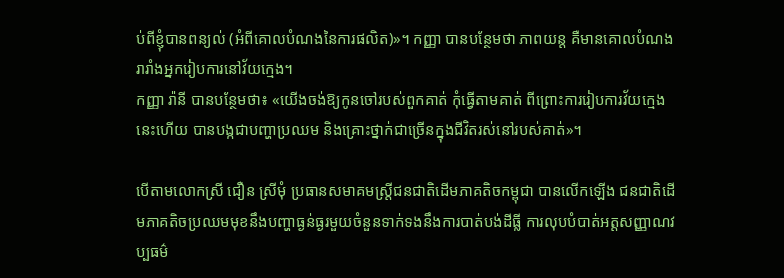ប់ពីខ្ញុំបានពន្យល់ (អំពីគោលបំណងនៃការផលិត)»។ កញ្ញា បានបន្ថែមថា ភាពយន្ត គឺមានគោលបំណងរារាំងអ្នករៀបការនៅវ័យក្មេង។
កញ្ញា រ៉ានី បានបន្ថែមថា៖ «យើងចង់ឱ្យកូនចៅរបស់ពួកគាត់ កុំធ្វើតាមគាត់ ពីព្រោះការរៀបការវ័យក្មេងនេះហើយ បានបង្កជាបញ្ហាប្រឈម និងគ្រោះថ្នាក់ជាច្រើនក្នុងជីវិតរស់នៅរបស់គាត់»។

បើតាមលោកស្រី ជឿន ស្រីមុំ ប្រធានសមាគមស្ត្រីជនជាតិដើមភាគតិចកម្ពុជា បានលើកឡើង ជនជាតិដើមភាគតិចប្រឈមមុខនឹងបញ្ហាធ្ងន់ធ្ងរមួយចំនួនទាក់ទងនឹងការបាត់បង់ដីធ្លី ការលុបបំបាត់អត្តសញ្ញាណវប្បធម៌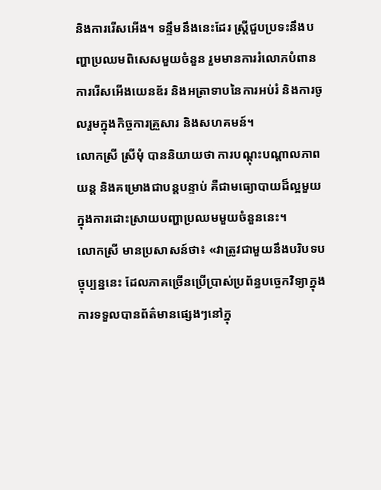និងការរើសអើង។ ទន្ទឹមនឹងនេះដែរ ស្ត្រីជួបប្រទះនឹងបញ្ហាប្រឈមពិសេសមួយចំនួន រួមមានការរំលោភបំពាន ការរើសអើងយេនឌ័រ និងអត្រាទាបនៃការអប់រំ និងការចូលរួមក្នុងកិច្ចការគ្រួសារ និងសហគមន៍។
លោកស្រី ស្រីមុំ បាននិយាយថា ការបណ្ដុះបណ្ដាលភាពយន្ត និងគម្រោងជាបន្តបន្ទាប់ គឺជាមធ្យោបាយដ៏ល្អមួយក្នុងការដោះស្រាយបញ្ហាប្រឈមមួយចំនួននេះ។
លោកស្រី មានប្រសាសន៍ថា៖ «វាត្រូវជាមួយនឹងបរិបទបច្ចុប្បន្ននេះ ដែលភាគច្រើនប្រើប្រាស់ប្រព័ន្ធបច្ចេកវិទ្យាក្នុងការទទួលបានព័ត៌មានផ្សេងៗនៅក្នុ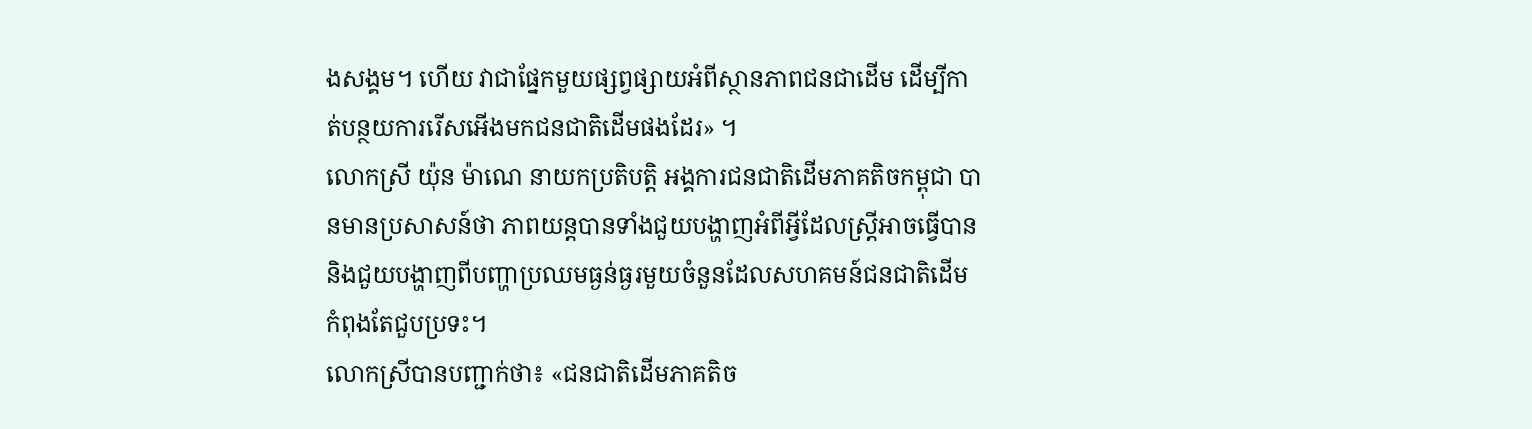ងសង្គម។ ហើយ វាជាផ្នែកមួយផ្សព្វផ្សាយអំពីស្ថានភាពជនជាដើម ដើម្បីកាត់បន្ថយការរើសអើងមកជនជាតិដើមផងដែរ» ។
លោកស្រី យ៉ុន ម៉ាណេ នាយកប្រតិបត្តិ អង្គការជនជាតិដើមភាគតិចកម្ពុជា បានមានប្រសាសន៍ថា ភាពយន្តបានទាំងជួយបង្ហាញអំពីអ្វីដែលស្ត្រីអាចធ្វើបាន និងជួយបង្ហាញពីបញ្ហាប្រឈមធ្ងន់ធ្ងរមួយចំនួនដែលសហគមន៍ជនជាតិដើម កំពុងតែជួបប្រទះ។
លោកស្រីបានបញ្ជាក់ថា៖ «ជនជាតិដើមភាគតិច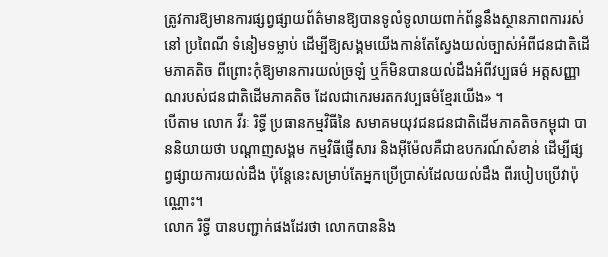ត្រូវការឱ្យមានការផ្សព្វផ្សាយព័ត៌មានឱ្យបានទូលំទូលាយពាក់ព័ន្ធនឹងស្ថានភាពការរស់នៅ ប្រពៃណី ទំនៀមទម្លាប់ ដើម្បីឱ្យសង្គមយើងកាន់តែស្វែងយល់ច្បាស់អំពីជនជាតិដើមភាគតិច ពីព្រោះកុំឱ្យមានការយល់ច្រឡំ ឬក៏មិនបានយល់ដឹងអំពីវប្បធម៌ អត្តសញ្ញាណរបស់ជនជាតិដើមភាគតិច ដែលជាកេរមរតកវប្បធម៌ខ្មែរយើង» ។
បើតាម លោក វីរៈ រិទ្ធី ប្រធានកម្មវិធីនៃ សមាគមយុវជនជនជាតិដើមភាគតិចកម្ពុជា បាននិយាយថា បណ្ដាញសង្គម កម្មវិធីផ្ញើសារ និងអ៊ីម៉ែលគឺជាឧបករណ៍សំខាន់ ដើម្បីផ្សព្វផ្សាយការយល់ដឹង ប៉ុន្តែនេះសម្រាប់តែអ្នកប្រើប្រាស់ដែលយល់ដឹង ពីរបៀបប្រើវាប៉ុណ្ណោះ។
លោក រិទ្ធី បានបញ្ជាក់ផងដែរថា លោកបាននិង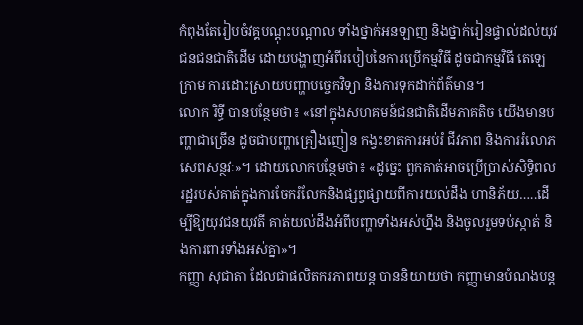កំពុងតែរៀបចំវគ្គបណ្ដុះបណ្ដាល ទាំងថ្នាក់អនឡាញ និងថ្នាក់រៀនផ្ទាល់ដល់យុវជនជនជាតិដើម ដោយបង្ហាញអំពីរបៀបនៃការប្រើកម្មវិធី ដូចជាកម្មវិធី តេឡេក្រាម ការដោះស្រាយបញ្ហាបច្ចេកវិទ្យា និងការទុកដាក់ព័ត៌មាន។
លោក រិទ្ធី បានបន្ថែមថា៖ «នៅក្នុងសហគមន៍ជនជាតិដើមភាគតិច យើងមានបញ្ហាជាច្រើន ដូចជាបញ្ហាគ្រឿងញៀន កង្វះខាតការអប់រំ ជីវភាព និងការរំលោភសេពសន្ថវៈ»។ ដោយលោកបន្ថែមថា៖ «ដូច្នេះ ពួកគាត់អាចប្រើប្រាស់សិទ្ធិពលរដ្ឋរបស់គាត់ក្នុងការចែករំលែកនិងផ្សព្វផ្សាយពីការយល់ដឹង ហានិភ័យ…..ដើម្បីឱ្យយុវជនយុវតី គាត់យល់ដឹងអំពីបញ្ហាទាំងអស់ហ្នឹង និងចូលរួមទប់ស្កាត់ និងការពារទាំងអស់គ្នា»។
កញ្ញា សុជាតា ដែលជាផលិតករភាពយន្ត បាននិយាយថា កញ្ញាមានបំណងបន្ត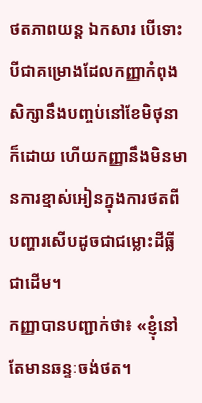ថតភាពយន្ត ឯកសារ បើទោះបីជាគម្រោងដែលកញ្ញាកំពុងសិក្សានឹងបញ្ចប់នៅខែមិថុនាក៏ដោយ ហើយកញ្ញានឹងមិនមានការខ្មាស់អៀនក្នុងការថតពីបញ្ហារសើបដូចជាជម្លោះដីធ្លីជាដើម។
កញ្ញាបានបញ្ជាក់ថា៖ «ខ្ញុំនៅតែមានឆន្ទៈចង់ថត។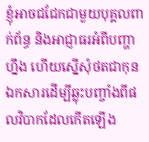ខ្ញុំអាចជជែកជាមួយបុគ្គលពាក់ព័ន្ធ និងអាជ្ញាធរអំពីបញ្ហាហ្នឹង ហើយស្នើសុំថតជាកុនឯកសារដើម្បីឆ្លុះបញ្ចាំងពីផលវិបាកដែលកើតឡើង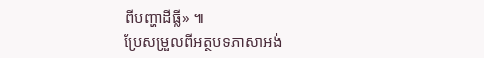ពីបញ្ហាដីធ្លី» ៕
ប្រែសម្រួលពីអត្ថបទភាសាអង់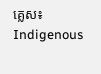គ្លេស៖ Indigenous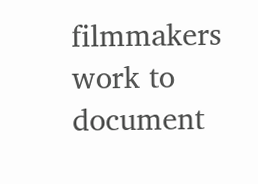filmmakers work to document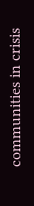communities in crisis